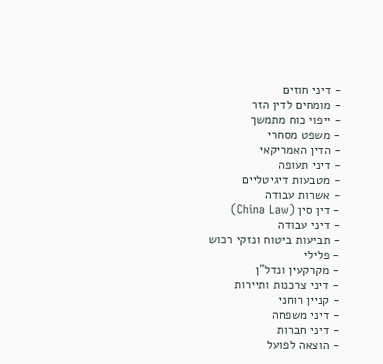- דיני חוזים
- מומחים לדין הזר
- ייפוי כוח מתמשך
- משפט מסחרי
- הדין האמריקאי
- דיני תעופה
- מטבעות דיגיטליים
- אשרות עבודה
- דין סין (China Law)
- דיני עבודה
- תביעות ביטוח ונזקי רכוש
- פלילי
- מקרקעין ונדל"ן
- דיני צרכנות ותיירות
- קניין רוחני
- דיני משפחה
- דיני חברות
- הוצאה לפועל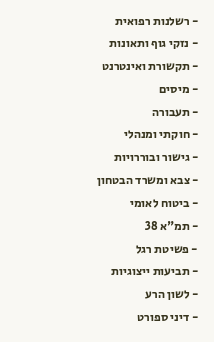- רשלנות רפואית
- נזקי גוף ותאונות
- תקשורת ואינטרנט
- מיסים
- תעבורה
- חוקתי ומנהלי
- גישור ובוררויות
- צבא ומשרד הבטחון
- ביטוח לאומי
- תמ"א 38
- פשיטת רגל
- תביעות ייצוגיות
- לשון הרע
- דיני ספורט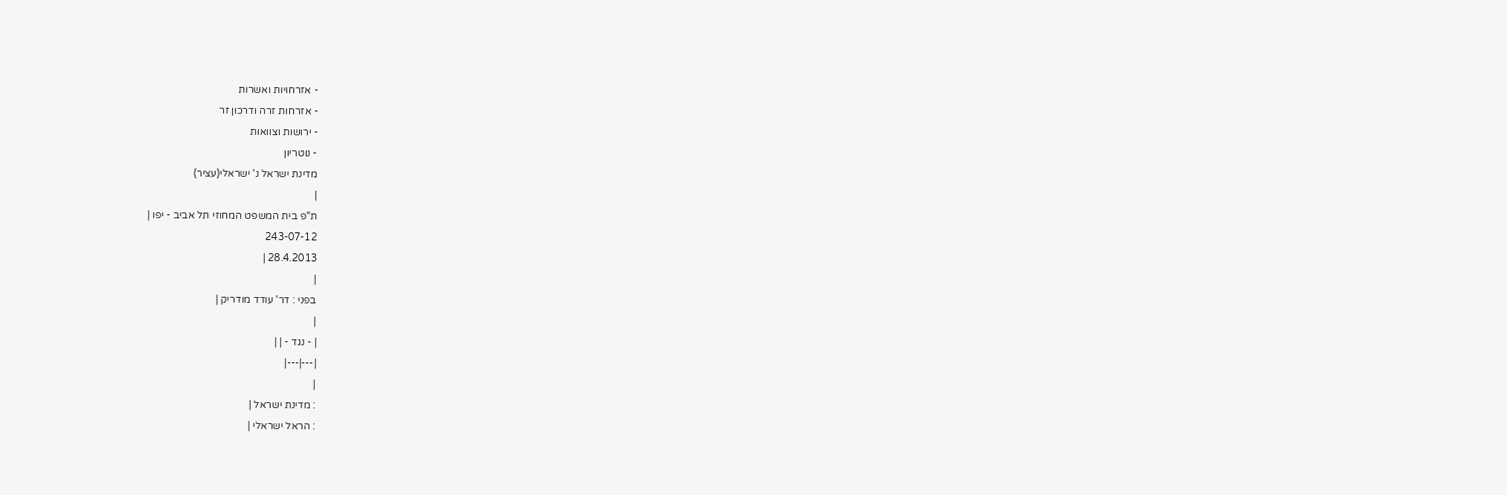- אזרחויות ואשרות
- אזרחות זרה ודרכון זר
- ירושות וצוואות
- נוטריון
מדינת ישראל נ' ישראלי(עציר)
|
ת"פ בית המשפט המחוזי תל אביב - יפו |
243-07-12
28.4.2013 |
|
בפני : דר' עודד מודריק |
|
| - נגד - | |
|---|---|
|
: מדינת ישראל |
: הראל ישראלי |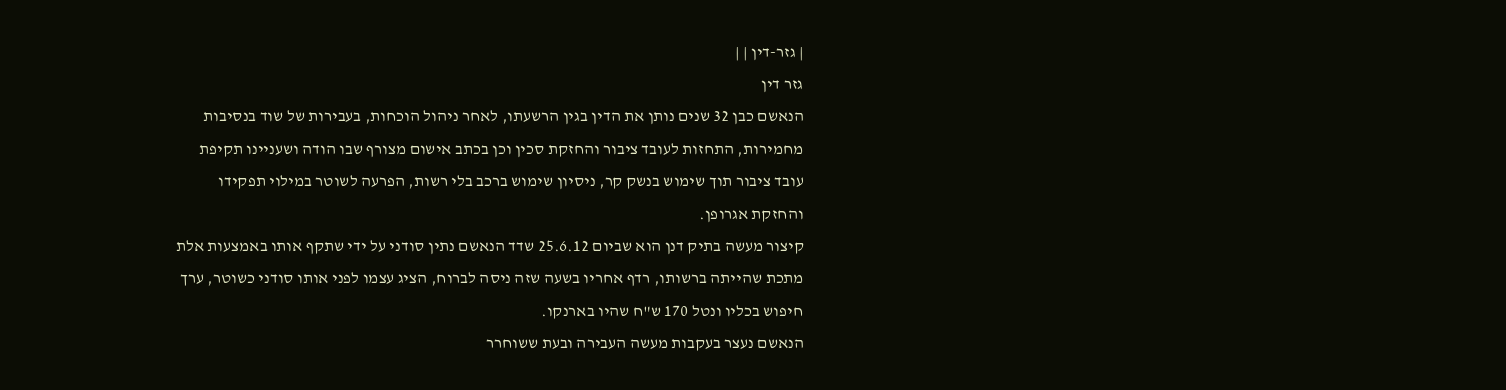| גזר-דין | |
גזר דין
הנאשם כבן 32 שנים נותן את הדין בגין הרשעתו, לאחר ניהול הוכחות, בעבירות של שוד בנסיבות מחמירות, התחזות לעובד ציבור והחזקת סכין וכן בכתב אישום מצורף שבו הודה ושעניינו תקיפת עובד ציבור תוך שימוש בנשק קר, ניסיון שימוש ברכב בלי רשות, הפרעה לשוטר במילוי תפקידו והחזקת אגרופן.
קיצור מעשה בתיק דנן הוא שביום 25.6.12 שדד הנאשם נתין סודני על ידי שתקף אותו באמצעות אלת מתכת שהייתה ברשותו, רדף אחריו בשעה שזה ניסה לברוח, הציג עצמו לפני אותו סודני כשוטר, ערך חיפוש בכליו ונטל 170 ש"ח שהיו בארנקו.
הנאשם נעצר בעקבות מעשה העבירה ובעת ששוחרר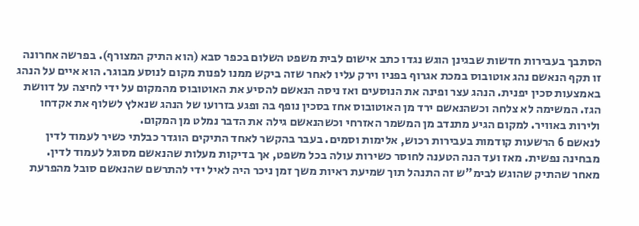הסתבך בעבירות חדשות שבגינן הוגש נגדו כתב אישום לבית משפט השלום בכפר סבא (הוא התיק המצורף). בפרשה אחרונה זו תקף הנאשם נהג אוטובוס במכת אגרוף בפניו וירק עליו לאחר שזה ביקש ממנו לפנות מקום לנוסע מבוגר. הוא איים על הנהג באמצעות סכין יפנית. הנהג עצר ופינה את הנוסעים ואז ניסה הנאשם להסיע את האוטובוס מהמקום על ידי לחיצה על דוושת הגז. המשימה לא צלחה וכשהנאשם ירד מן האוטובוס אחז בסכין נופף בה ופגע בזרועו של הנהג שנאלץ לשלוף את אקדחו ולירות באוויר. למקום הגיע מתנדב מן המשמר האזרחי וכשהנאשם גילה את הדבר נמלט מן המקום.
לנאשם 6 הרשעות קודמות בעבירות רכוש, אלימות וסמים. בעבר בהקשר לאחד התיקים הוגדר כבלתי כשיר לעמוד לדין מבחינה נפשית. מאז ועד הנה הטענה לחוסר כשירות עולה בכל משפט, אך בדיקות מעלות שהנאשם מסוגל לעמוד לדין.
מאחר שהתיק שהוגש לבימ"ש זה התנהל תוך שמיעת ראיות משך זמן ניכר היה לאיל ידי להתרשם שהנאשם סובל מהפרעת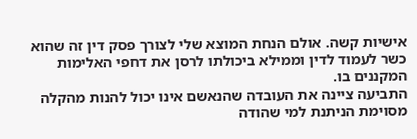אישיות קשה. אולם הנחת המוצא שלי לצורך פסק דין זה שהוא כשר לעמוד לדין וממילא ביכולתו לרסן את דחפי האלימות המקננים בו.
התביעה ציינה את העובדה שהנאשם אינו יכול להנות מהקלה מסוימת הניתנת למי שהודה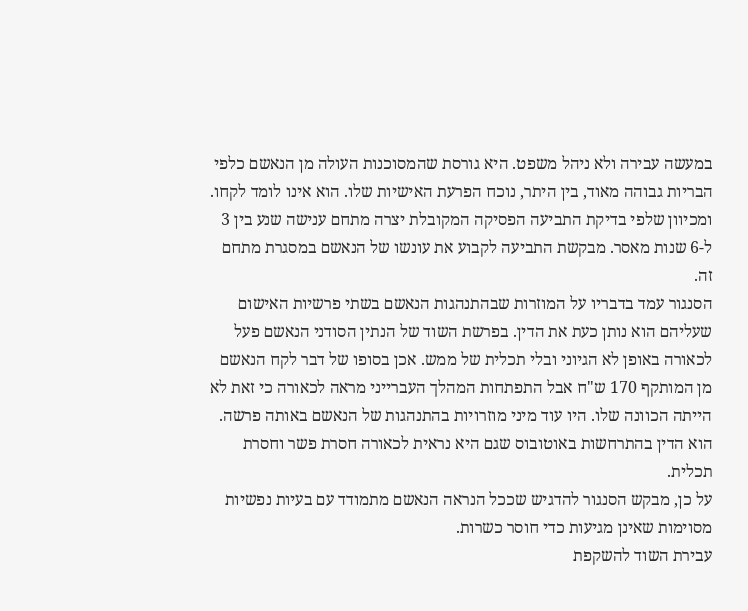במעשה עבירה ולא ניהל משפט. היא גורסת שהמסוכנות העולה מן הנאשם כלפי הבריות גבוהה מאוד, בין היתר, נוכח הפרעת האישיות שלו. הוא אינו לומד לקחו. ומכיוון שלפי בדיקת התביעה הפסיקה המקובלת יצרה מתחם ענישה שנע בין 3 ל-6 שנות מאסר. מבקשת התביעה לקבוע את עונשו של הנאשם במסגרת מתחם זה.
הסנגור עמד בדבריו על המוזרות שבהתנהגות הנאשם בשתי פרשיות האישום שעליהם הוא נותן כעת את הדין. בפרשת השוד של הנתין הסודני הנאשם פעל לכאורה באופן לא הגיוני ובלי תכלית של ממש. אכן בסופו של דבר לקח הנאשם מן המותקף 170 ש"ח אבל התפתחות המהלך העברייני מראה לכאורה כי זאת לא הייתה הכוונה שלו. היו עוד מיני מוזרויות בהתנהגות של הנאשם באותה פרשה. הוא הדין בהתרחשות באוטובוס שגם היא נראית לכאורה חסרת פשר וחסרת תכלית.
על כן, מבקש הסנגור להדגיש שככל הנראה הנאשם מתמודד עם בעיות נפשיות מסוימות שאינן מגיעות כדי חוסר כשרות.
עבירת השוד להשקפת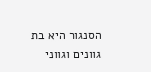הסנגור היא בת גוונים וגווני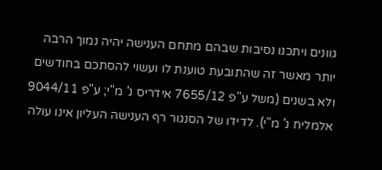גוונים ויתכנו נסיבות שבהם מתחם הענישה יהיה נמוך הרבה יותר מאשר זה שהתובעת טוענת לו ועשוי להסתכם בחודשים ולא בשנים (משל ע"פ 7655/12 אידריס נ' מ"י; ע"פ 9044/11 אלמליח נ' מ"י). לדידו של הסנגור רף הענישה העליון אינו עולה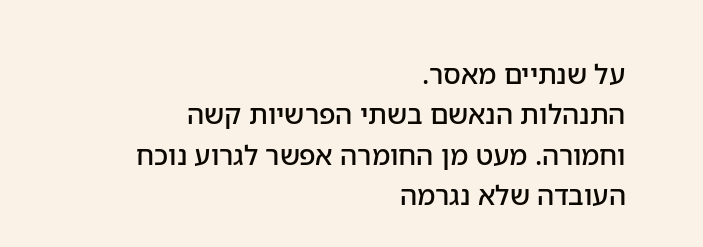על שנתיים מאסר.
התנהלות הנאשם בשתי הפרשיות קשה וחמורה. מעט מן החומרה אפשר לגרוע נוכח העובדה שלא נגרמה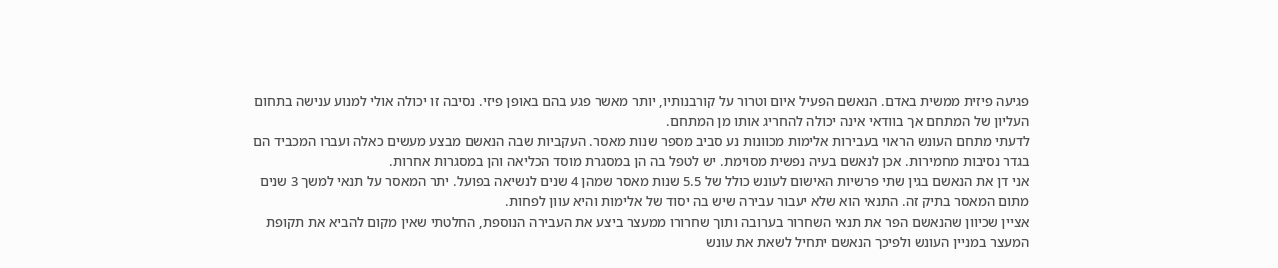פגיעה פיזית ממשית באדם. הנאשם הפעיל איום וטרור על קורבנותיו, יותר מאשר פגע בהם באופן פיזי. נסיבה זו יכולה אולי למנוע ענישה בתחום העליון של המתחם אך בוודאי אינה יכולה להחריג אותו מן המתחם.
לדעתי מתחם העונש הראוי בעבירות אלימות מכוונות נע סביב מספר שנות מאסר. העקביות שבה הנאשם מבצע מעשים כאלה ועברו המכביד הם בגדר נסיבות מחמירות. אכן לנאשם בעיה נפשית מסוימת. יש לטפל בה הן במסגרת מוסד הכליאה והן במסגרות אחרות.
אני דן את הנאשם בגין שתי פרשיות האישום לעונש כולל של 5.5 שנות מאסר שמהן 4 שנים לנשיאה בפועל. יתר המאסר על תנאי למשך 3 שנים מתום המאסר בתיק זה. התנאי הוא שלא יעבור עבירה שיש בה יסוד של אלימות והיא עוון לפחות.
אציין שכיוון שהנאשם הפר את תנאי השחרור בערובה ותוך שחרורו ממעצר ביצע את העבירה הנוספת, החלטתי שאין מקום להביא את תקופת המעצר במניין העונש ולפיכך הנאשם יתחיל לשאת את עונש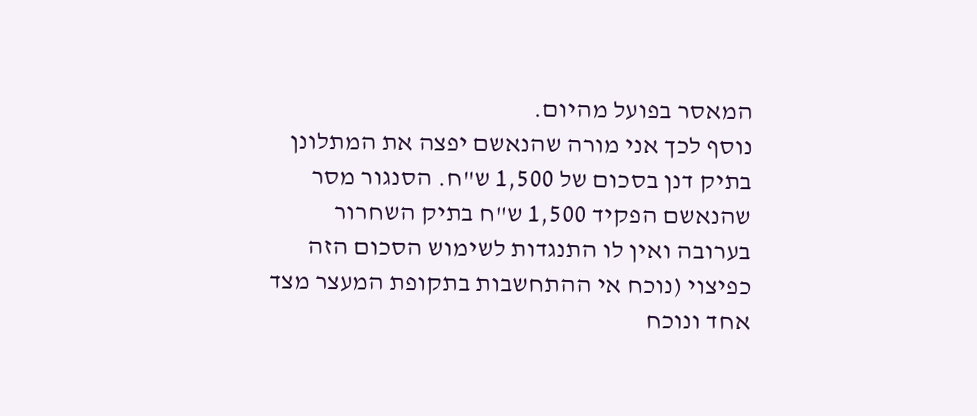המאסר בפועל מהיום.
נוסף לכך אני מורה שהנאשם יפצה את המתלונן בתיק דנן בסכום של 1,500 ש"ח. הסנגור מסר שהנאשם הפקיד 1,500 ש"ח בתיק השחרור בערובה ואין לו התנגדות לשימוש הסכום הזה כפיצוי (נוכח אי ההתחשבות בתקופת המעצר מצד אחד ונוכח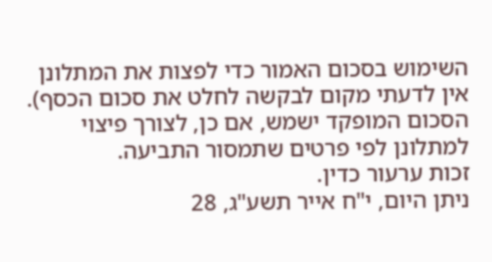השימוש בסכום האמור כדי לפצות את המתלונן אין לדעתי מקום לבקשה לחלט את סכום הכסף). הסכום המופקד ישמש, אם כן, לצורך פיצוי למתלונן לפי פרטים שתמסור התביעה.
זכות ערעור כדין.
ניתן היום, י"ח אייר תשע"ג, 28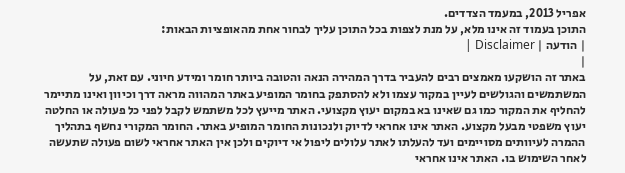אפריל 2013, במעמד הצדדים.
התוכן בעמוד זה אינו מלא, על מנת לצפות בכל התוכן עליך לבחור אחת מהאופציות הבאות:
| הודעה | Disclaimer |
|
באתר זה הושקעו מאמצים רבים להעביר בדרך המהירה הנאה והטובה ביותר חומר ומידע חיוני. עם זאת, על המשתמשים והגולשים לעיין במקור עצמו ולא להסתפק בחומר המופיע באתר המהווה מראה דרך וכיוון ואינו מתיימר להחליף את המקור כמו גם שאינו בא במקום יעוץ מקצועי. האתר מייעץ לכל משתמש לקבל לפני כל פעולה או החלטה יעוץ משפטי מבעל מקצוע. האתר אינו אחראי לדיוק ולנכונות החומר המופיע באתר. החומר המקורי נחשף בתהליך ההמרה לעיוותים מסויימים ועד להעלתו לאתר עלולים ליפול אי דיוקים ולכן אין האתר אחראי לשום פעולה שתעשה לאחר השימוש בו. האתר אינו אחראי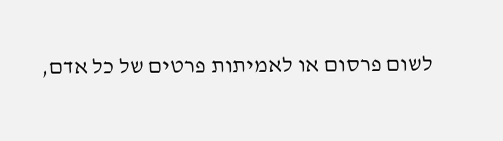לשום פרסום או לאמיתות פרטים של כל אדם,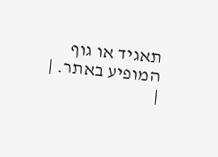תאגיד או גוף המופיע באתר. |
|